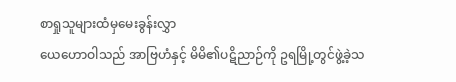စာရှုသူများထံမှမေးခွန်းလွှာ
ယေဟောဝါသည် အာဗြဟံနှင့် မိမိ၏ပဋိညာဉ်ကို ဥရမြို့တွင်ဖွဲ့ခဲ့သ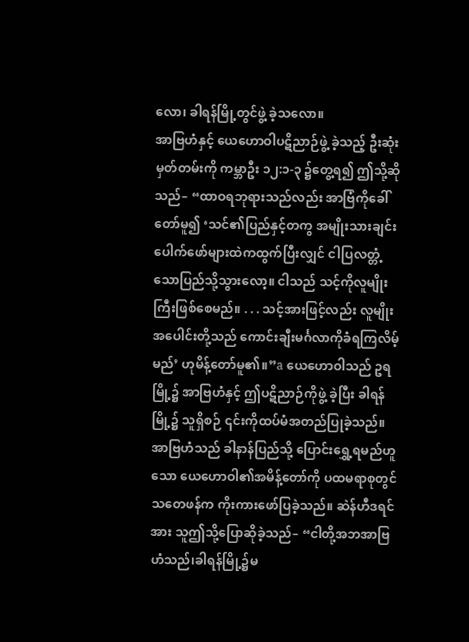လော၊ ခါရန်မြို့တွင်ဖွဲ့ ခဲ့သလော။
အာဗြဟံနှင့် ယေဟောဝါပဋိညာဉ်ဖွဲ့ ခဲ့သည့် ဦးဆုံးမှတ်တမ်းကို ကမ္ဘာဦး ၁၂:၁-၃ ၌တွေ့ရ၍ ဤသို့ဆိုသည်– “ထာဝရဘုရားသည်လည်း အာဗြံကိုခေါ်တော်မူ၍ ‘သင်၏ပြည်နှင့်တကွ အမျိုးသားချင်းပေါက်ဖော်များထဲကထွက်ပြီးလျှင် ငါပြလတ္တံ့သောပြည်သို့သွားလော့။ ငါသည် သင့်ကိုလူမျိုးကြီးဖြစ်စေမည်။ . . . သင့်အားဖြင့်လည်း လူမျိုးအပေါင်းတို့သည် ကောင်းချီးမင်္ဂလာကိုခံရကြလိမ့်မည်’ ဟုမိန့်တော်မူ၏။”a ယေဟောဝါသည် ဥရမြို့၌ အာဗြဟံနှင့် ဤပဋိညာဉ်ကိုဖွဲ့ ခဲ့ပြီး ခါရန်မြို့၌ သူရှိစဉ် ၎င်းကိုထပ်မံအတည်ပြုခဲ့သည်။
အာဗြဟံသည် ခါနာန်ပြည်သို့ ပြောင်းရွှေ့ရမည်ဟူသော ယေဟောဝါ၏အမိန့်တော်ကို ပထမရာစုတွင် သတေဖန်က ကိုးကားဖော်ပြခဲ့သည်။ ဆဲန်ဟီဒရင်အား သူဤသို့ပြောဆိုခဲ့သည်– “ငါတို့အဘအာဗြဟံသည်၊ခါရန်မြို့၌မ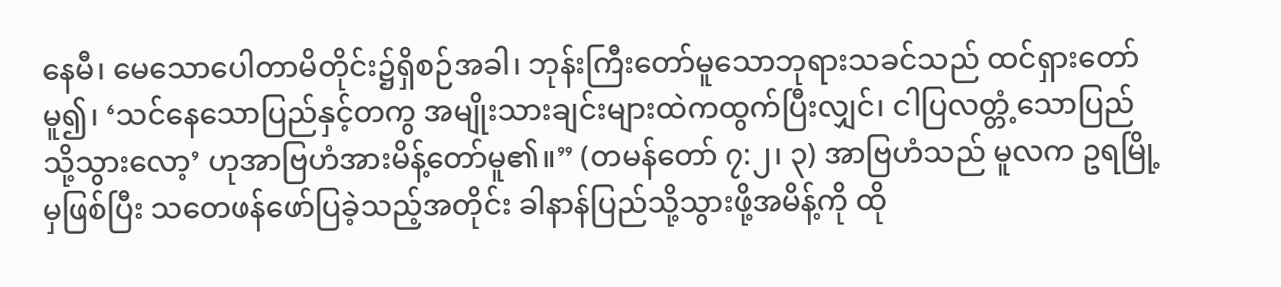နေမီ၊ မေသောပေါတာမိတိုင်း၌ရှိစဉ်အခါ၊ ဘုန်းကြီးတော်မူသောဘုရားသခင်သည် ထင်ရှားတော်မူ၍၊ ‘သင်နေသောပြည်နှင့်တကွ အမျိုးသားချင်းများထဲကထွက်ပြီးလျှင်၊ ငါပြလတ္တံ့သောပြည်သို့သွားလော့’ ဟုအာဗြဟံအားမိန့်တော်မူ၏။” (တမန်တော် ၇:၂၊ ၃) အာဗြဟံသည် မူလက ဥရမြို့မှဖြစ်ပြီး သတေဖန်ဖော်ပြခဲ့သည့်အတိုင်း ခါနာန်ပြည်သို့သွားဖို့အမိန့်ကို ထို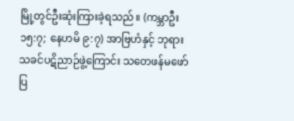မြို့တွင်ဦးဆုံးကြားခဲ့ရသည်။ (ကမ္ဘာဦး ၁၅:၇; နေဟမိ ၉:၇) အာဗြဟံနှင့် ဘုရားသခင်ပဋိညာဉ်ဖွဲ့ကြောင်း သတေဖန်မဖော်ပြ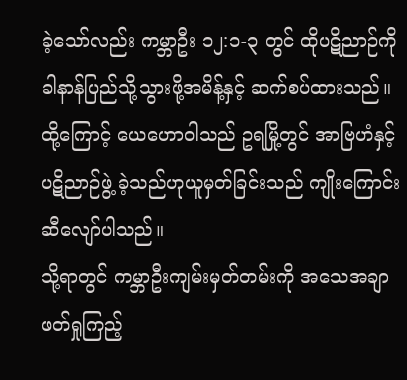ခဲ့သော်လည်း ကမ္ဘာဦး ၁၂:၁-၃ တွင် ထိုပဋိညာဉ်ကို ခါနာန်ပြည်သို့သွားဖို့အမိန့်နှင့် ဆက်စပ်ထားသည်။ ထို့ကြောင့် ယေဟောဝါသည် ဥရမြို့တွင် အာဗြဟံနှင့် ပဋိညာဉ်ဖွဲ့ ခဲ့သည်ဟုယူမှတ်ခြင်းသည် ကျိုးကြောင်းဆီလျော်ပါသည်။
သို့ရာတွင် ကမ္ဘာဦးကျမ်းမှတ်တမ်းကို အသေအချာဖတ်ရှုကြည့်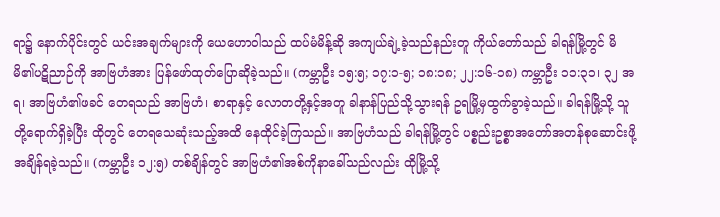ရာ၌ နောက်ပိုင်းတွင် ယင်းအချက်များကို ယေဟောဝါသည် ထပ်မံမိန့်ဆို အကျယ်ချဲ့ခဲ့သည်နည်းတူ ကိုယ်တော်သည် ခါရန်မြို့တွင် မိမိ၏ပဋိညာဉ်ကို အာဗြဟံအား ပြန်ဖော်ထုတ်ပြောဆိုခဲ့သည်။ (ကမ္ဘာဦး ၁၅:၅; ၁၇:၁-၅; ၁၈:၁၈; ၂၂:၁၆-၁၈) ကမ္ဘာဦး ၁၁:၃၁၊ ၃၂ အရ၊ အာဗြဟံ၏ဖခင် တေရသည် အာဗြဟံ၊ စာရာနှင့် လောတတို့နှင့်အတူ ခါနာန်ပြည်သို့သွားရန် ဥရမြို့မှထွက်ခွာခဲ့သည်။ ခါရန်မြို့သို့ သူတို့ရောက်ရှိခဲ့ပြီး ထိုတွင် တေရသေဆုံးသည့်အထိ နေထိုင်ခဲ့ကြသည်။ အာဗြဟံသည် ခါရန်မြို့တွင် ပစ္စည်းဥစ္စာအတော်အတန်စုဆောင်းဖို့ အချိန်ရခဲ့သည်။ (ကမ္ဘာဦး ၁၂:၅) တစ်ချိန်တွင် အာဗြဟံ၏အစ်ကိုနာခေါ်သည်လည်း ထိုမြို့သို့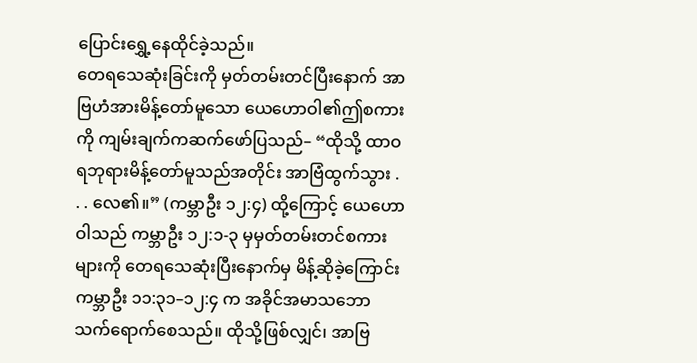ပြောင်းရွှေ့နေထိုင်ခဲ့သည်။
တေရသေဆုံးခြင်းကို မှတ်တမ်းတင်ပြီးနောက် အာဗြဟံအားမိန့်တော်မူသော ယေဟောဝါ၏ဤစကားကို ကျမ်းချက်ကဆက်ဖော်ပြသည်– “ထိုသို့ ထာဝရဘုရားမိန့်တော်မူသည်အတိုင်း အာဗြံထွက်သွား . . . လေ၏။” (ကမ္ဘာဦး ၁၂:၄) ထို့ကြောင့် ယေဟောဝါသည် ကမ္ဘာဦး ၁၂:၁-၃ မှမှတ်တမ်းတင်စကားများကို တေရသေဆုံးပြီးနောက်မှ မိန့်ဆိုခဲ့ကြောင်း ကမ္ဘာဦး ၁၁:၃၁–၁၂:၄ က အခိုင်အမာသဘောသက်ရောက်စေသည်။ ထိုသို့ဖြစ်လျှင်၊ အာဗြ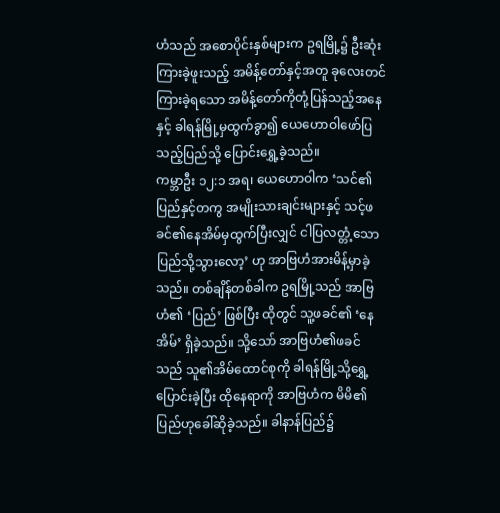ဟံသည် အစောပိုင်းနှစ်များက ဥရမြို့၌ ဦးဆုံးကြားခဲ့ဖူးသည့် အမိန့်တော်နှင့်အတူ ခုလေးတင်ကြားခဲ့ရသော အမိန့်တော်ကိုတုံ့ပြန်သည့်အနေနှင့် ခါရန်မြို့မှထွက်ခွာ၍ ယေဟောဝါဖော်ပြသည့်ပြည်သို့ ပြောင်းရွှေ့ခဲ့သည်။
ကမ္ဘာဦး ၁၂:၁ အရ၊ ယေဟောဝါက ‘သင်၏ပြည်နှင့်တကွ အမျိုးသားချင်းများနှင့် သင့်ဖခင်၏နေအိမ်မှထွက်ပြီးလျှင် ငါပြလတ္တံ့သောပြည်သို့သွားလော့’ ဟု အာဗြဟံအားမိန့်မှာခဲ့သည်။ တစ်ချိန်တစ်ခါက ဥရမြို့သည် အာဗြဟံ၏ ‘ပြည်’ ဖြစ်ပြီး ထိုတွင် သူ့ဖခင်၏ ‘နေအိမ်’ ရှိခဲ့သည်။ သို့သော် အာဗြဟံ၏ဖခင်သည် သူ၏အိမ်ထောင်စုကို ခါရန်မြို့သို့ရွှေ့ပြောင်းခဲ့ပြီး ထိုနေရာကို အာဗြဟံက မိမိ၏ပြည်ဟုခေါ်ဆိုခဲ့သည်။ ခါနာန်ပြည်၌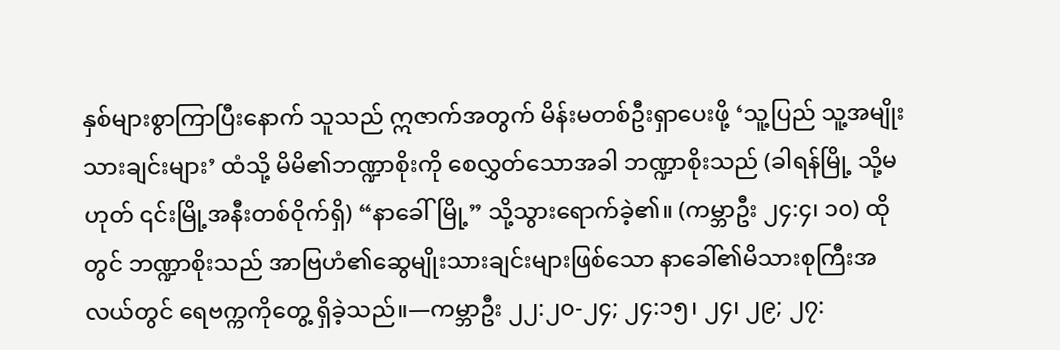နှစ်များစွာကြာပြီးနောက် သူသည် ဣဇာက်အတွက် မိန်းမတစ်ဦးရှာပေးဖို့ ‘သူ့ပြည် သူ့အမျိုးသားချင်းများ’ ထံသို့ မိမိ၏ဘဏ္ဍာစိုးကို စေလွှတ်သောအခါ ဘဏ္ဍာစိုးသည် (ခါရန်မြို့ သို့မဟုတ် ၎င်းမြို့အနီးတစ်ဝိုက်ရှိ) “နာခေါ်မြို့” သို့သွားရောက်ခဲ့၏။ (ကမ္ဘာဦး ၂၄:၄၊ ၁၀) ထိုတွင် ဘဏ္ဍာစိုးသည် အာဗြဟံ၏ဆွေမျိုးသားချင်းများဖြစ်သော နာခေါ်၏မိသားစုကြီးအလယ်တွင် ရေဗက္ကကိုတွေ့ ရှိခဲ့သည်။—ကမ္ဘာဦး ၂၂:၂၀-၂၄; ၂၄:၁၅၊ ၂၄၊ ၂၉; ၂၇: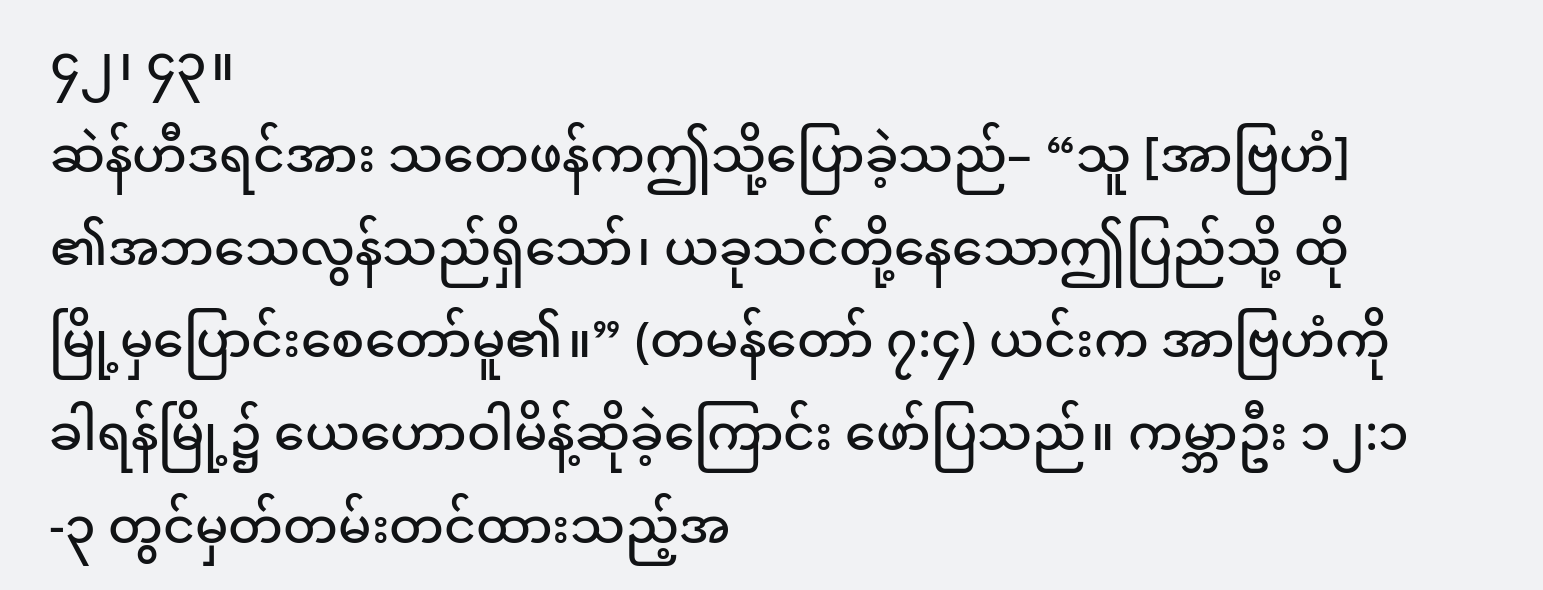၄၂၊ ၄၃။
ဆဲန်ဟီဒရင်အား သတေဖန်ကဤသို့ပြောခဲ့သည်– “သူ [အာဗြဟံ] ၏အဘသေလွန်သည်ရှိသော်၊ ယခုသင်တို့နေသောဤပြည်သို့ ထိုမြို့မှပြောင်းစေတော်မူ၏။” (တမန်တော် ၇:၄) ယင်းက အာဗြဟံကိုခါရန်မြို့၌ ယေဟောဝါမိန့်ဆိုခဲ့ကြောင်း ဖော်ပြသည်။ ကမ္ဘာဦး ၁၂:၁-၃ တွင်မှတ်တမ်းတင်ထားသည့်အ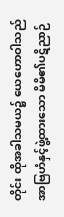တိုင်း ထိုအခါသမယ၌ ယေဟောဝါသည် အာဗြဟံနှင့်ဖွဲ့ထားသော မိမိ၏ပဋိညာဉ်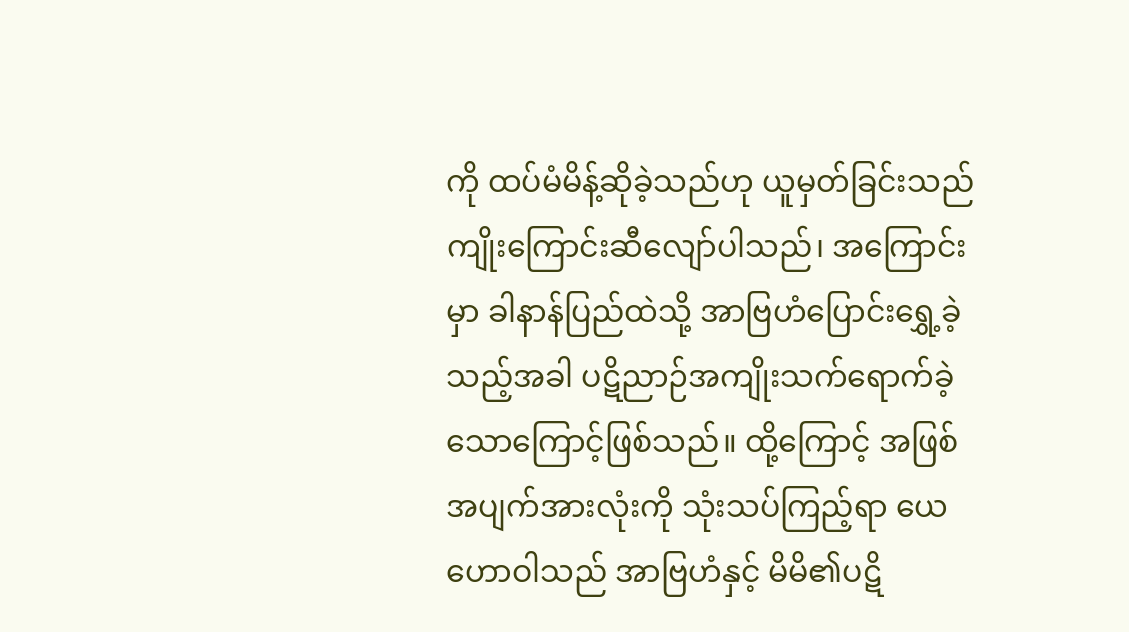ကို ထပ်မံမိန့်ဆိုခဲ့သည်ဟု ယူမှတ်ခြင်းသည် ကျိုးကြောင်းဆီလျော်ပါသည်၊ အကြောင်းမှာ ခါနာန်ပြည်ထဲသို့ အာဗြဟံပြောင်းရွှေ့ခဲ့သည့်အခါ ပဋိညာဉ်အကျိုးသက်ရောက်ခဲ့သောကြောင့်ဖြစ်သည်။ ထို့ကြောင့် အဖြစ်အပျက်အားလုံးကို သုံးသပ်ကြည့်ရာ ယေဟောဝါသည် အာဗြဟံနှင့် မိမိ၏ပဋိ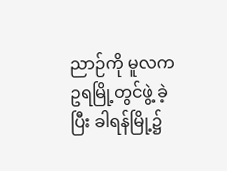ညာဉ်ကို မူလက ဥရမြို့တွင်ဖွဲ့ ခဲ့ပြီး ခါရန်မြို့၌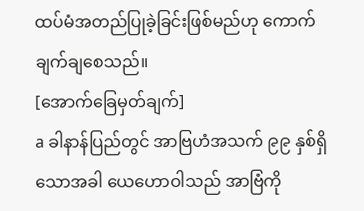ထပ်မံအတည်ပြုခဲ့ခြင်းဖြစ်မည်ဟု ကောက်ချက်ချစေသည်။
[အောက်ခြေမှတ်ချက်]
a ခါနာန်ပြည်တွင် အာဗြဟံအသက် ၉၉ နှစ်ရှိသောအခါ ယေဟောဝါသည် အာဗြံကို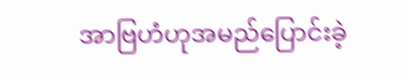အာဗြဟံဟုအမည်ပြောင်းခဲ့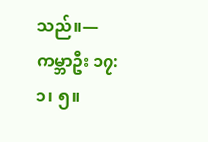သည်။—ကမ္ဘာဦး ၁၇:၁၊ ၅။